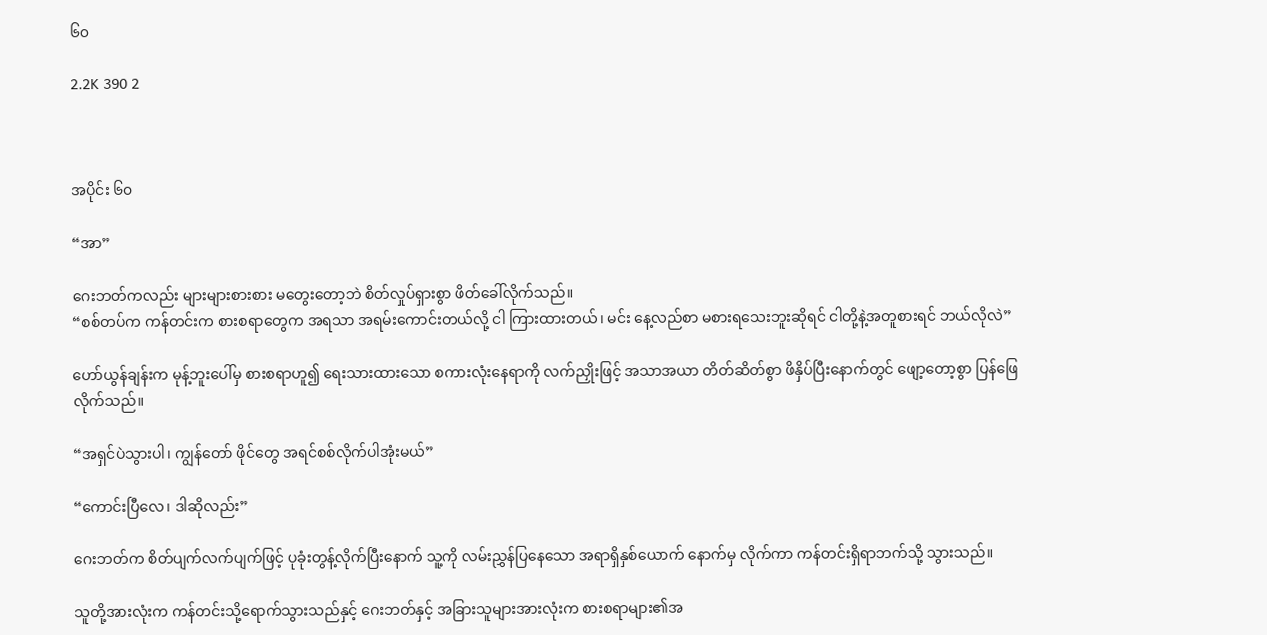၆၀

2.2K 390 2



အပိုင်း ၆၀

“အာ”

ဂေးဘတ်ကလည်း များများစားစား မတွေးတော့ဘဲ စိတ်လှုပ်ရှားစွာ ဖိတ်ခေါ်လိုက်သည်။
“စစ်တပ်က ကန်တင်းက စားစရာတွေက အရသာ အရမ်းကောင်းတယ်လို့ ငါ ကြားထားတယ်၊ မင်း နေ့လည်စာ မစားရသေးဘူးဆိုရင် ငါတို့နဲ့အတူစားရင် ဘယ်လိုလဲ”

ဟော်ယွန်ချန်းက မုန့်ဘူးပေါ်မှ စားစရာဟူ၍ ရေးသားထားသော စကားလုံးနေရာကို လက်ညှိုးဖြင့် အသာအယာ တိတ်ဆိတ်စွာ ဖိနှိပ်ပြီးနောက်တွင် ဖျော့တော့စွာ ပြန်ဖြေလိုက်သည်။

“အရှင်ပဲသွားပါ၊ ကျွန်တော် ဖိုင်တွေ အရင်စစ်လိုက်ပါအုံးမယ်”

“ကောင်းပြီလေ၊ ဒါဆိုလည်း”

ဂေးဘတ်က စိတ်ပျက်လက်ပျက်ဖြင့် ပုခုံးတွန့်လိုက်ပြီးနောက် သူ့ကို လမ်းညွှန်ပြနေသော အရာရှိနှစ်ယောက် နောက်မှ လိုက်ကာ ကန်တင်းရှိရာဘက်သို့ သွားသည်။

သူတို့အားလုံးက ကန်တင်းသို့ရောက်သွားသည်နှင့် ဂေးဘတ်နှင့် အခြားသူများအားလုံးက စားစရာများ၏အ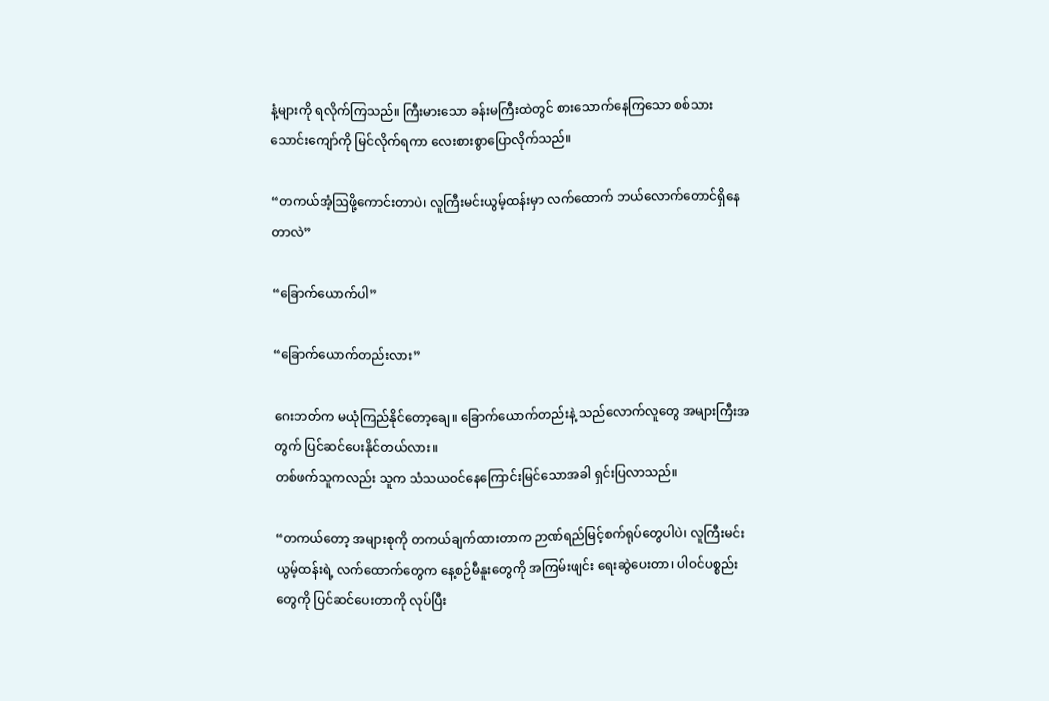နံ့များကို ရလိုက်ကြသည်။ ကြီးမားသော ခန်းမကြီးထဲတွင် စားသောက်နေကြသော စစ်သားသောင်းကျော်ကို မြင်လိုက်ရကာ လေးစားစွာပြောလိုက်သည်။

“တကယ်အံ့ဩဖို့ကောင်းတာပဲ၊ လူကြီးမင်းယွမ့်ထန်းမှာ လက်ထောက် ဘယ်လောက်တောင်ရှိနေတာလဲ”

“ခြောက်ယောက်ပါ”

“ခြောက်ယောက်တည်းလား”

ဂေးဘတ်က မယုံကြည်နိုင်တော့ချေ။ ခြောက်ယောက်တည်းနဲ့ သည်လောက်လူတွေ အများကြီးအတွက် ပြင်ဆင်ပေးနိုင်တယ်လား။
တစ်ဖက်သူကလည်း သူက သံသယဝင်နေကြောင်းမြင်သောအခါ ရှင်းပြလာသည်။

“တကယ်တော့ အများစုကို တကယ်ချက်ထားတာက ဉာဏ်ရည်မြင့်စက်ရုပ်တွေပါပဲ၊ လူကြီးမင်းယွမ့်ထန်းရဲ့ လက်ထောက်တွေက နေ့စဉ်မီနူးတွေကို အကြမ်းဖျင်း ရေးဆွဲပေးတာ၊ ပါဝင်ပစ္စည်းတွေကို ပြင်ဆင်ပေးတာကို လုပ်ပြီး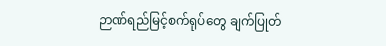ဉာဏ်ရည်မြင့်စက်ရုပ်တွေ ချက်ပြုတ်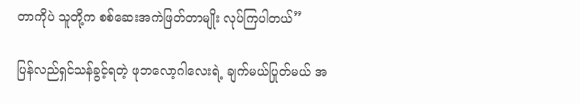တာကိုပဲ သူတို့က စစ်ဆေးအကဲဖြတ်တာမျိုး လုပ်ကြပါတယ်”

ပြန်လည်ရှင်သန်ခွင့်ရတဲ့ ဖုဘလော့ဂါလေးရဲ့ ချက်မယ်ပြုတ်မယ် အ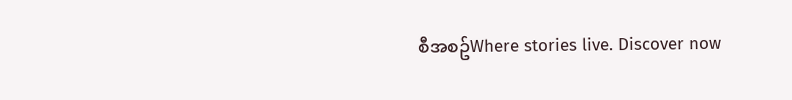စီအစဥ်Where stories live. Discover now